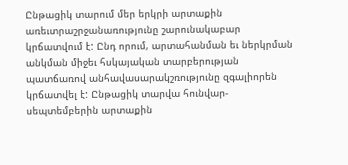Ընթացիկ տարում մեր երկրի արտաքին առեւտրաշրջանառությունը շարունակաբար կրճատվում է: Ընդ որում, արտահանման եւ ներկրման անկման միջեւ հսկայական տարբերության պատճառով անհավասարակշռությունը զգալիորեն կրճատվել է: Ընթացիկ տարվա հունվար-սեպտեմբերին արտաքին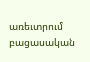առեւտրում բացասական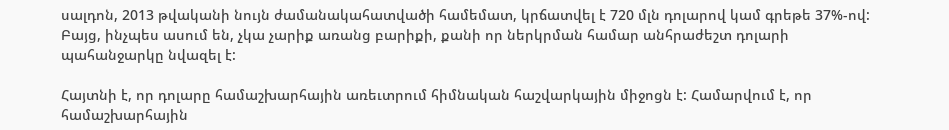սալդոն, 2013 թվականի նույն ժամանակահատվածի համեմատ, կրճատվել է 720 մլն դոլարով կամ գրեթե 37%-ով: Բայց, ինչպես ասում են, չկա չարիք առանց բարիքի, քանի որ ներկրման համար անհրաժեշտ դոլարի պահանջարկը նվազել է:

Հայտնի է, որ դոլարը համաշխարհային առեւտրում հիմնական հաշվարկային միջոցն է: Համարվում է, որ համաշխարհային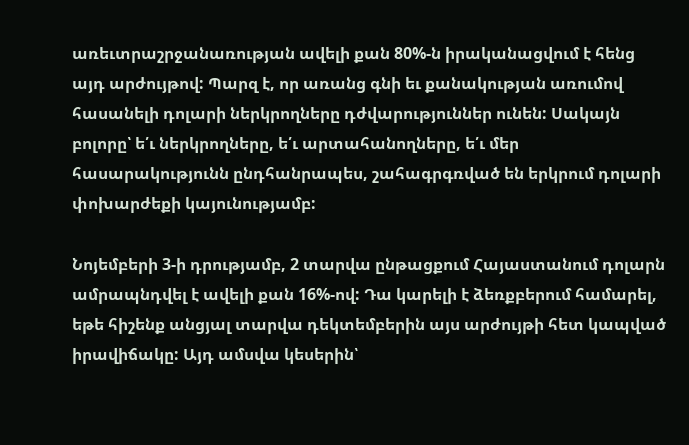առեւտրաշրջանառության ավելի քան 80%-ն իրականացվում է հենց այդ արժույթով: Պարզ է, որ առանց գնի եւ քանակության առումով հասանելի դոլարի ներկրողները դժվարություններ ունեն: Սակայն բոլորը՝ ե՛ւ ներկրողները, ե՛ւ արտահանողները, ե՛ւ մեր հասարակությունն ընդհանրապես, շահագրգռված են երկրում դոլարի փոխարժեքի կայունությամբ:

Նոյեմբերի 3-ի դրությամբ, 2 տարվա ընթացքում Հայաստանում դոլարն ամրապնդվել է ավելի քան 16%-ով: Դա կարելի է ձեռքբերում համարել, եթե հիշենք անցյալ տարվա դեկտեմբերին այս արժույթի հետ կապված իրավիճակը: Այդ ամսվա կեսերին՝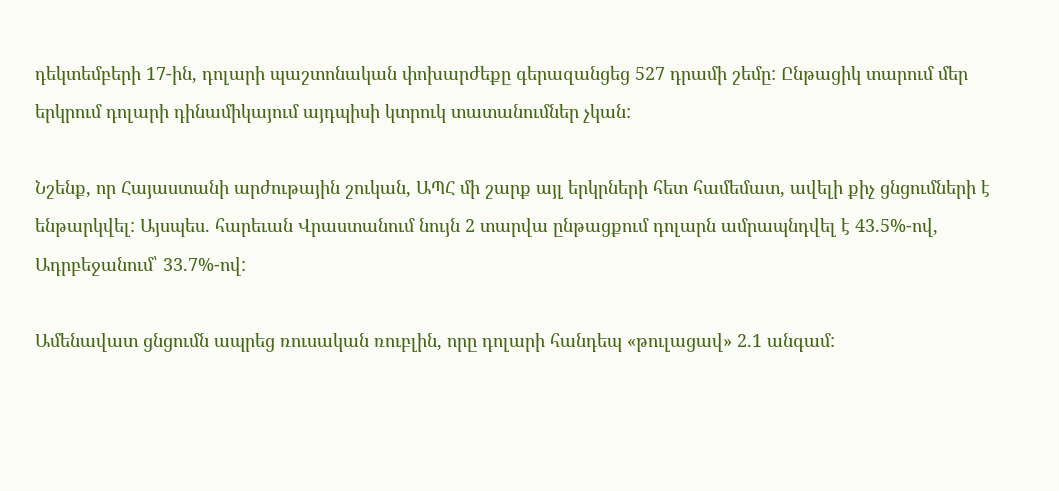դեկտեմբերի 17-ին, դոլարի պաշտոնական փոխարժեքը գերազանցեց 527 դրամի շեմը: Ընթացիկ տարում մեր երկրում դոլարի դինամիկայում այդպիսի կտրուկ տատանումներ չկան:

Նշենք, որ Հայաստանի արժութային շուկան, ԱՊՀ մի շարք այլ երկրների հետ համեմատ, ավելի քիչ ցնցումների է ենթարկվել: Այսպես. հարեւան Վրաստանում նույն 2 տարվա ընթացքում դոլարն ամրապնդվել է 43.5%-ով, Ադրբեջանում՝ 33.7%-ով:

Ամենավատ ցնցումն ապրեց ռուսական ռուբլին, որը դոլարի հանդեպ «թուլացավ» 2.1 անգամ: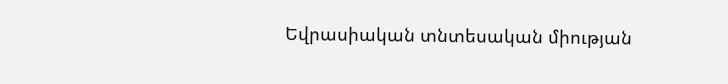Եվրասիական տնտեսական միության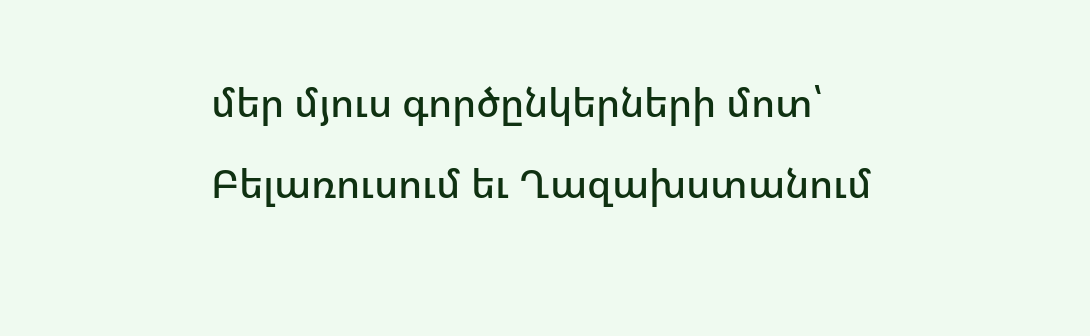մեր մյուս գործընկերների մոտ՝ Բելառուսում եւ Ղազախստանում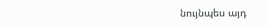նույնպես այդ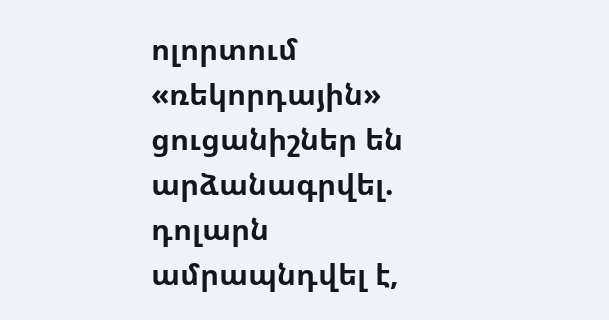ոլորտում «ռեկորդային» ցուցանիշներ են արձանագրվել. դոլարն ամրապնդվել է,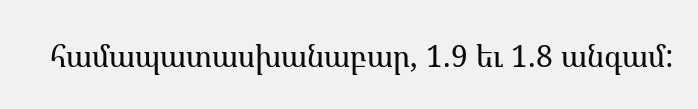համապատասխանաբար, 1.9 եւ 1.8 անգամ: